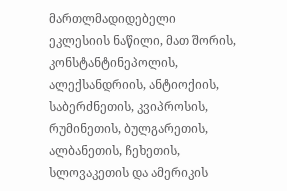მართლმადიდებელი ეკლესიის ნაწილი, მათ შორის, კონსტანტინეპოლის, ალექსანდრიის, ანტიოქიის, საბერძნეთის, კვიპროსის, რუმინეთის, ბულგარეთის, ალბანეთის, ჩეხეთის, სლოვაკეთის და ამერიკის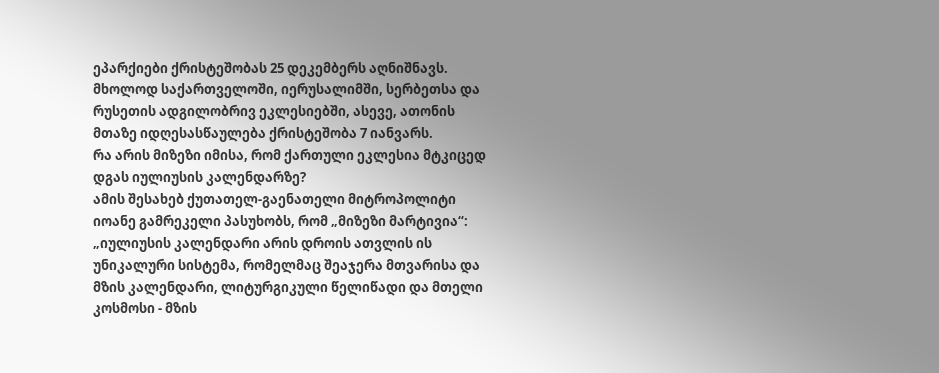ეპარქიები ქრისტეშობას 25 დეკემბერს აღნიშნავს.
მხოლოდ საქართველოში, იერუსალიმში, სერბეთსა და რუსეთის ადგილობრივ ეკლესიებში, ასევე, ათონის მთაზე იდღესასწაულება ქრისტეშობა 7 იანვარს.
რა არის მიზეზი იმისა, რომ ქართული ეკლესია მტკიცედ დგას იულიუსის კალენდარზე?
ამის შესახებ ქუთათელ-გაენათელი მიტროპოლიტი იოანე გამრეკელი პასუხობს, რომ „მიზეზი მარტივია“:
„იულიუსის კალენდარი არის დროის ათვლის ის უნიკალური სისტემა, რომელმაც შეაჯერა მთვარისა და მზის კალენდარი, ლიტურგიკული წელიწადი და მთელი კოსმოსი - მზის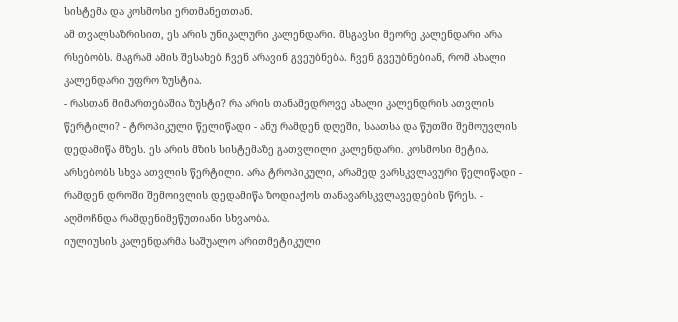სისტემა და კოსმოსი ერთმანეთთან.
ამ თვალსაზრისით, ეს არის უნიკალური კალენდარი. მსგავსი მეორე კალენდარი არა რსებობს. მაგრამ ამის შესახებ ჩვენ არავინ გვეუბნება. ჩვენ გვეუბნებიან, რომ ახალი კალენდარი უფრო ზუსტია.
- რასთან მიმართებაშია ზუსტი? რა არის თანამედროვე ახალი კალენდრის ათვლის წერტილი? - ტროპიკული წელიწადი - ანუ რამდენ დღეში, საათსა და წუთში შემოუვლის დედამიწა მზეს. ეს არის მზის სისტემაზე გათვლილი კალენდარი. კოსმოსი მეტია.
არსებობს სხვა ათვლის წერტილი. არა ტროპიკული, არამედ ვარსკვლავური წელიწადი - რამდენ დროში შემოივლის დედამიწა ზოდიაქოს თანავარსკვლავედების წრეს. - აღმოჩნდა რამდენიმეწუთიანი სხვაობა.
იულიუსის კალენდარმა საშუალო არითმეტიკული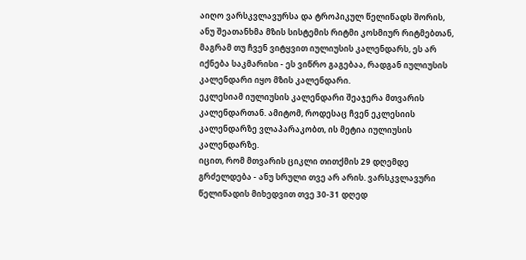აიღო ვარსკვლავურსა და ტროპიკულ წელიწადს შორის, ანუ შეათანხმა მზის სისტემის რიტმი კოსმიურ რიტმებთან, მაგრამ თუ ჩვენ ვიტყვით იულიუსის კალენდარს, ეს არ იქნება საკმარისი - ეს ვიწრო გაგებაა, რადგან იულიუსის კალენდარი იყო მზის კალენდარი.
ეკლესიამ იულიუსის კალენდარი შეაჯერა მთვარის კალენდართან. ამიტომ, როდესაც ჩვენ ეკლესიის კალენდარზე ვლაპარაკობთ, ის მეტია იულიუსის კალენდარზე.
იცით, რომ მთვარის ციკლი თითქმის 29 დღემდე გრძელდება - ანუ სრული თვე არ არის. ვარსკვლავური წელიწადის მიხედვით თვე 30-31 დღედ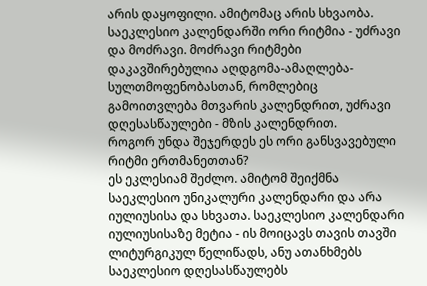არის დაყოფილი. ამიტომაც არის სხვაობა.
საეკლესიო კალენდარში ორი რიტმია - უძრავი და მოძრავი. მოძრავი რიტმები დაკავშირებულია აღდგომა-ამაღლება-სულთმოფენობასთან, რომლებიც გამოითვლება მთვარის კალენდრით, უძრავი დღესასწაულები - მზის კალენდრით.
როგორ უნდა შეჯერდეს ეს ორი განსვავებული რიტმი ერთმანეთთან?
ეს ეკლესიამ შეძლო. ამიტომ შეიქმნა საეკლესიო უნიკალური კალენდარი და არა იულიუსისა და სხვათა. საეკლესიო კალენდარი იულიუსისაზე მეტია - ის მოიცავს თავის თავში ლიტურგიკულ წელიწადს, ანუ ათანხმებს საეკლესიო დღესასწაულებს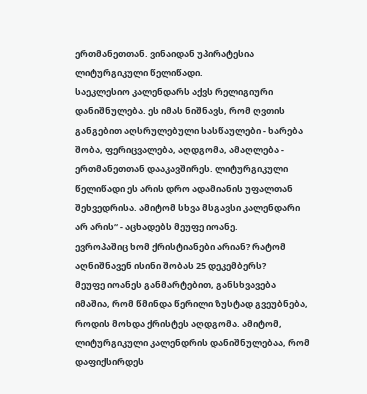ერთმანეთთან. ვინაიდან უპირატესია ლიტურგიკული წელიწადი.
საეკლესიო კალენდარს აქვს რელიგიური დანიშნულება. ეს იმას ნიშნავს, რომ ღვთის განგებით აღსრულებული სასწაულები - ხარება შობა, ფერიცვალება, აღდგომა, ამაღლება - ერთმანეთთან დააკავშირეს. ლიტურგიკული წელიწადი ეს არის დრო ადამიანის უფალთან შეხვედრისა. ამიტომ სხვა მსგავსი კალენდარი არ არის“ - აცხადებს მეუფე იოანე.
ევროპაშიც ხომ ქრისტიანები არიან? რატომ აღნიშნავენ ისინი შობას 25 დეკემბერს?
მეუფე იოანეს განმარტებით, განსხვავება იმაშია, რომ წმინდა წერილი ზუსტად გვეუბნება, როდის მოხდა ქრისტეს აღდგომა. ამიტომ, ლიტურგიკული კალენდრის დანიშნულებაა, რომ დაფიქსირდეს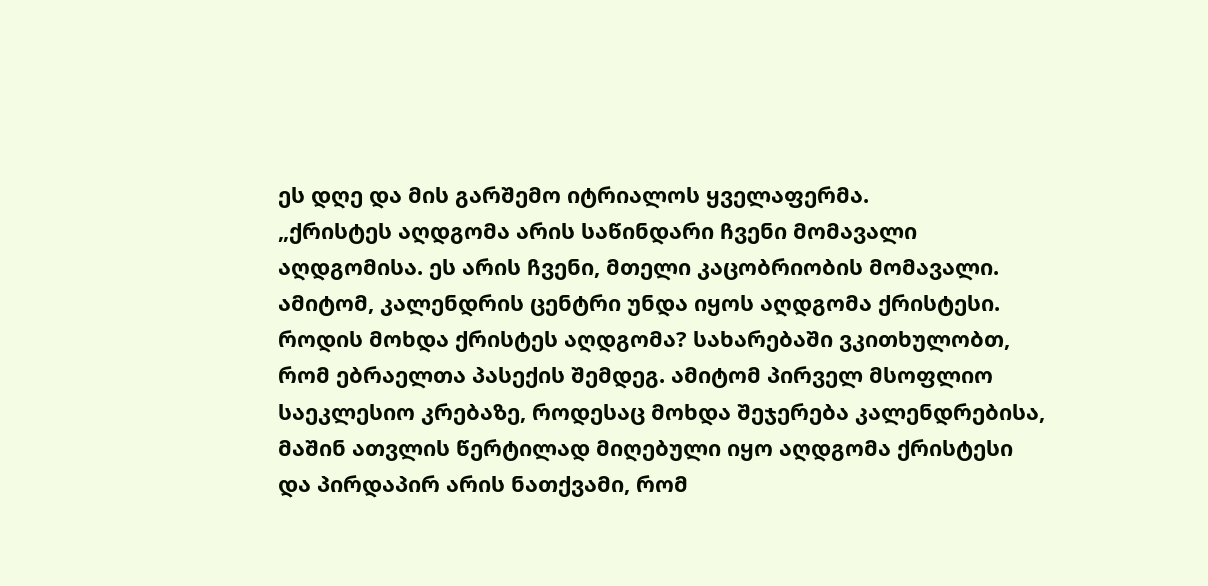ეს დღე და მის გარშემო იტრიალოს ყველაფერმა.
„ქრისტეს აღდგომა არის საწინდარი ჩვენი მომავალი აღდგომისა. ეს არის ჩვენი, მთელი კაცობრიობის მომავალი. ამიტომ, კალენდრის ცენტრი უნდა იყოს აღდგომა ქრისტესი. როდის მოხდა ქრისტეს აღდგომა? სახარებაში ვკითხულობთ, რომ ებრაელთა პასექის შემდეგ. ამიტომ პირველ მსოფლიო საეკლესიო კრებაზე, როდესაც მოხდა შეჯერება კალენდრებისა, მაშინ ათვლის წერტილად მიღებული იყო აღდგომა ქრისტესი და პირდაპირ არის ნათქვამი, რომ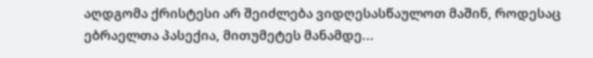აღდგომა ქრისტესი არ შეიძლება ვიდღესასწაულოთ მაშინ, როდესაც ებრაელთა პასექია, მითუმეტეს მანამდე...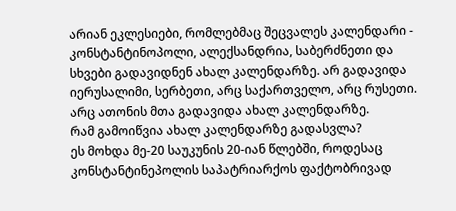არიან ეკლესიები, რომლებმაც შეცვალეს კალენდარი - კონსტანტინოპოლი, ალექსანდრია, საბერძნეთი და სხვები გადავიდნენ ახალ კალენდარზე. არ გადავიდა იერუსალიმი, სერბეთი, არც საქართველო, არც რუსეთი. არც ათონის მთა გადავიდა ახალ კალენდარზე.
რამ გამოიწვია ახალ კალენდარზე გადასვლა?
ეს მოხდა მე-20 საუკუნის 20-იან წლებში, როდესაც კონსტანტინეპოლის საპატრიარქოს ფაქტობრივად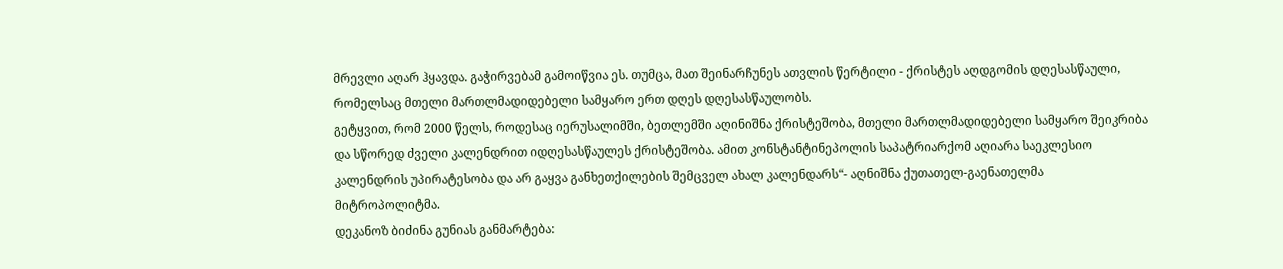მრევლი აღარ ჰყავდა. გაჭირვებამ გამოიწვია ეს. თუმცა, მათ შეინარჩუნეს ათვლის წერტილი - ქრისტეს აღდგომის დღესასწაული, რომელსაც მთელი მართლმადიდებელი სამყარო ერთ დღეს დღესასწაულობს.
გეტყვით, რომ 2000 წელს, როდესაც იერუსალიმში, ბეთლემში აღინიშნა ქრისტეშობა, მთელი მართლმადიდებელი სამყარო შეიკრიბა და სწორედ ძველი კალენდრით იდღესასწაულეს ქრისტეშობა. ამით კონსტანტინეპოლის საპატრიარქომ აღიარა საეკლესიო კალენდრის უპირატესობა და არ გაყვა განხეთქილების შემცველ ახალ კალენდარს“- აღნიშნა ქუთათელ-გაენათელმა მიტროპოლიტმა.
დეკანოზ ბიძინა გუნიას განმარტება: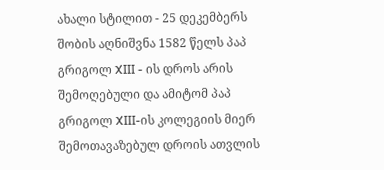ახალი სტილით - 25 დეკემბერს შობის აღნიშვნა 1582 წელს პაპ გრიგოლ XIII - ის დროს არის შემოღებული და ამიტომ პაპ გრიგოლ XIII-ის კოლეგიის მიერ შემოთავაზებულ დროის ათვლის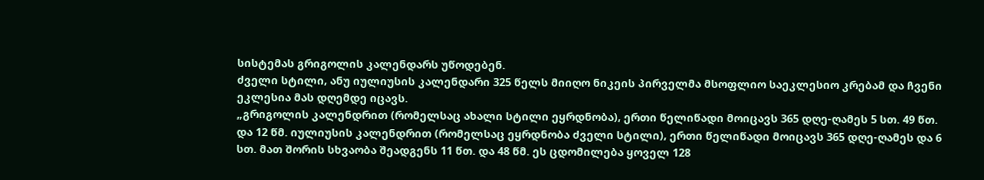სისტემას გრიგოლის კალენდარს უწოდებენ.
ძველი სტილი, ანუ იულიუსის კალენდარი 325 წელს მიიღო ნიკეის პირველმა მსოფლიო საეკლესიო კრებამ და ჩვენი ეკლესია მას დღემდე იცავს.
„გრიგოლის კალენდრით (რომელსაც ახალი სტილი ეყრდნობა), ერთი წელიწადი მოიცავს 365 დღე-ღამეს 5 სთ. 49 წთ. და 12 წმ. იულიუსის კალენდრით (რომელსაც ეყრდნობა ძველი სტილი), ერთი წელიწადი მოიცავს 365 დღე-ღამეს და 6 სთ. მათ შორის სხვაობა შეადგენს 11 წთ. და 48 წმ. ეს ცდომილება ყოველ 128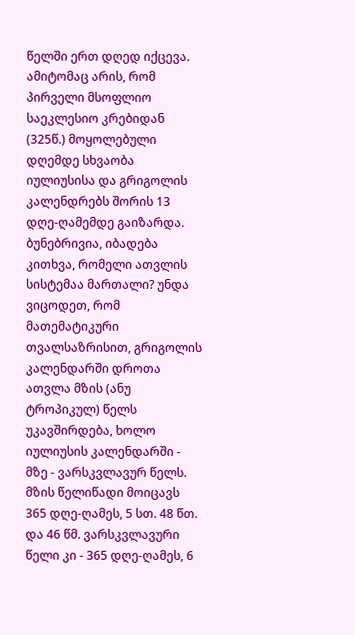წელში ერთ დღედ იქცევა. ამიტომაც არის, რომ პირველი მსოფლიო საეკლესიო კრებიდან (325წ.) მოყოლებული დღემდე სხვაობა იულიუსისა და გრიგოლის კალენდრებს შორის 13 დღე-ღამემდე გაიზარდა. ბუნებრივია, იბადება კითხვა, რომელი ათვლის სისტემაა მართალი? უნდა ვიცოდეთ, რომ მათემატიკური თვალსაზრისით, გრიგოლის კალენდარში დროთა ათვლა მზის (ანუ ტროპიკულ) წელს უკავშირდება, ხოლო იულიუსის კალენდარში - მზე - ვარსკვლავურ წელს. მზის წელიწადი მოიცავს 365 დღე-ღამეს, 5 სთ. 48 წთ. და 46 წმ. ვარსკვლავური წელი კი - 365 დღე-ღამეს, 6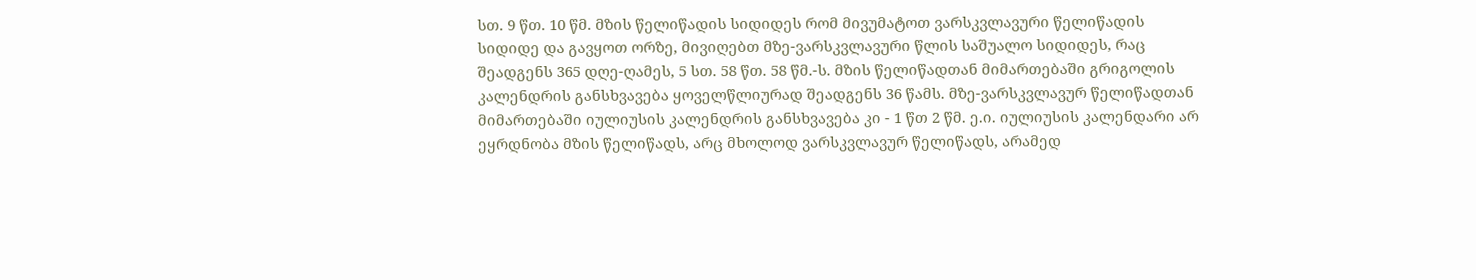სთ. 9 წთ. 10 წმ. მზის წელიწადის სიდიდეს რომ მივუმატოთ ვარსკვლავური წელიწადის სიდიდე და გავყოთ ორზე, მივიღებთ მზე-ვარსკვლავური წლის საშუალო სიდიდეს, რაც შეადგენს 365 დღე-ღამეს, 5 სთ. 58 წთ. 58 წმ.-ს. მზის წელიწადთან მიმართებაში გრიგოლის კალენდრის განსხვავება ყოველწლიურად შეადგენს 36 წამს. მზე-ვარსკვლავურ წელიწადთან მიმართებაში იულიუსის კალენდრის განსხვავება კი - 1 წთ 2 წმ. ე.ი. იულიუსის კალენდარი არ ეყრდნობა მზის წელიწადს, არც მხოლოდ ვარსკვლავურ წელიწადს, არამედ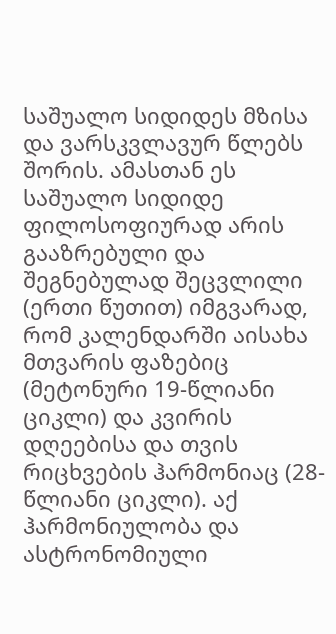საშუალო სიდიდეს მზისა და ვარსკვლავურ წლებს შორის. ამასთან ეს საშუალო სიდიდე ფილოსოფიურად არის გააზრებული და შეგნებულად შეცვლილი (ერთი წუთით) იმგვარად, რომ კალენდარში აისახა მთვარის ფაზებიც (მეტონური 19-წლიანი ციკლი) და კვირის დღეებისა და თვის რიცხვების ჰარმონიაც (28- წლიანი ციკლი). აქ ჰარმონიულობა და ასტრონომიული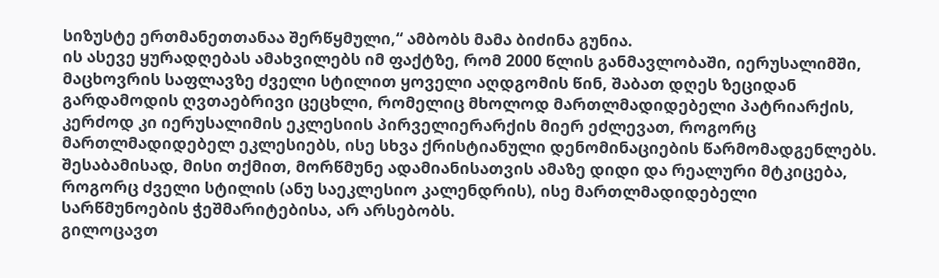სიზუსტე ერთმანეთთანაა შერწყმული,“ ამბობს მამა ბიძინა გუნია.
ის ასევე ყურადღებას ამახვილებს იმ ფაქტზე, რომ 2000 წლის განმავლობაში, იერუსალიმში, მაცხოვრის საფლავზე ძველი სტილით ყოველი აღდგომის წინ, შაბათ დღეს ზეციდან გარდამოდის ღვთაებრივი ცეცხლი, რომელიც მხოლოდ მართლმადიდებელი პატრიარქის, კერძოდ კი იერუსალიმის ეკლესიის პირველიერარქის მიერ ეძლევათ, როგორც მართლმადიდებელ ეკლესიებს, ისე სხვა ქრისტიანული დენომინაციების წარმომადგენლებს. შესაბამისად, მისი თქმით, მორწმუნე ადამიანისათვის ამაზე დიდი და რეალური მტკიცება, როგორც ძველი სტილის (ანუ საეკლესიო კალენდრის), ისე მართლმადიდებელი სარწმუნოების ჭეშმარიტებისა, არ არსებობს.
გილოცავთ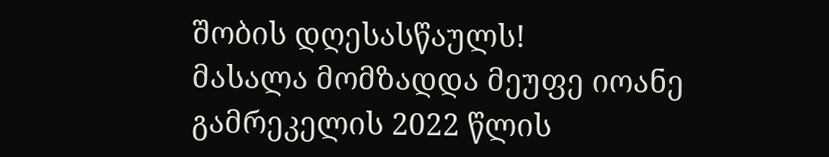შობის დღესასწაულს!
მასალა მომზადდა მეუფე იოანე გამრეკელის 2022 წლის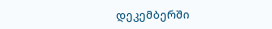დეკემბერში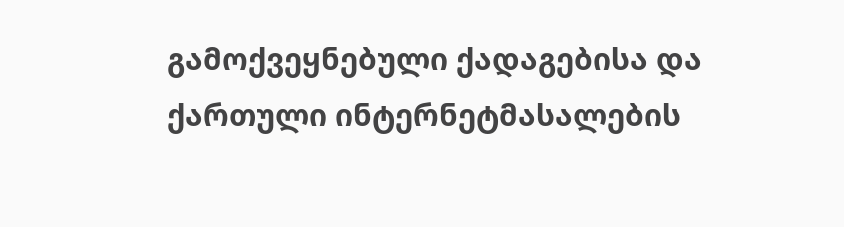გამოქვეყნებული ქადაგებისა და ქართული ინტერნეტმასალების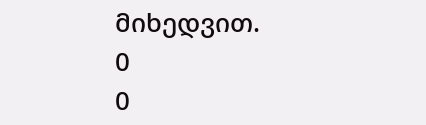მიხედვით.
0
0